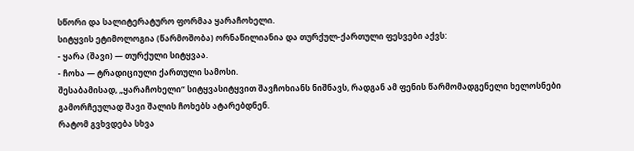სწორი და სალიტერატურო ფორმაა ყარაჩოხელი.
სიტყვის ეტიმოლოგია (წარმოშობა) ორნაწილიანია და თურქულ-ქართული ფესვები აქვს:
- ყარა (შავი) — თურქული სიტყვაა.
- ჩოხა — ტრადიციული ქართული სამოსი.
შესაბამისად, „ყარაჩოხელი“ სიტყვასიტყვით შავჩოხიანს ნიშნავს, რადგან ამ ფენის წარმომადგენელი ხელოსნები გამორჩეულად შავი შალის ჩოხებს ატარებდნენ.
რატომ გვხვდება სხვა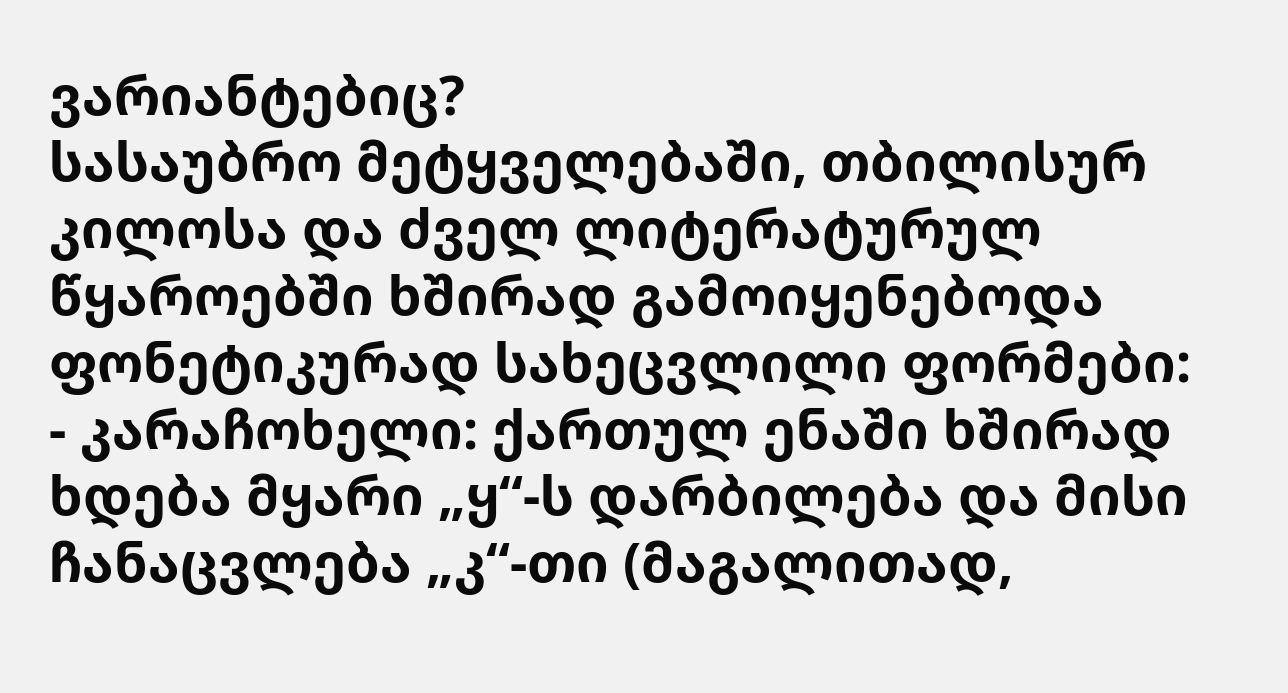ვარიანტებიც?
სასაუბრო მეტყველებაში, თბილისურ კილოსა და ძველ ლიტერატურულ წყაროებში ხშირად გამოიყენებოდა ფონეტიკურად სახეცვლილი ფორმები:
- კარაჩოხელი: ქართულ ენაში ხშირად ხდება მყარი „ყ“-ს დარბილება და მისი ჩანაცვლება „კ“-თი (მაგალითად,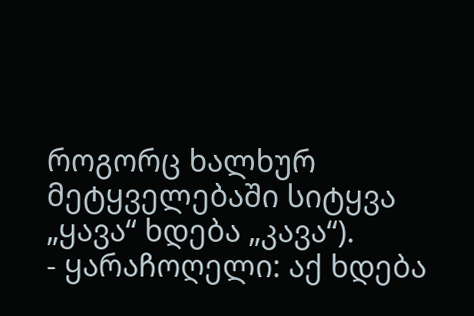როგორც ხალხურ მეტყველებაში სიტყვა „ყავა“ ხდება „კავა“).
- ყარაჩოღელი: აქ ხდება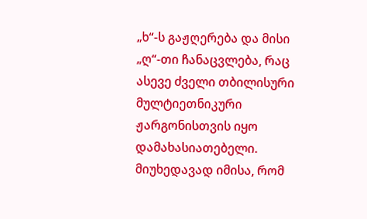„ხ“-ს გაჟღერება და მისი „ღ“-თი ჩანაცვლება, რაც ასევე ძველი თბილისური მულტიეთნიკური ჟარგონისთვის იყო დამახასიათებელი.
მიუხედავად იმისა, რომ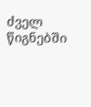ძველ წიგნებში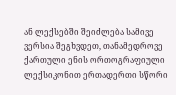ან ლექსებში შეიძლება სამივე ვერსია შეგხვდეთ, თანამედროვე ქართული ენის ორთოგრაფიული ლექსიკონით ერთადერთი სწორი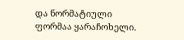და ნორმატიული ფორმაა ყარაჩოხელი.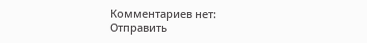Комментариев нет:
Отправить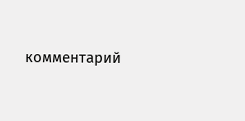комментарий